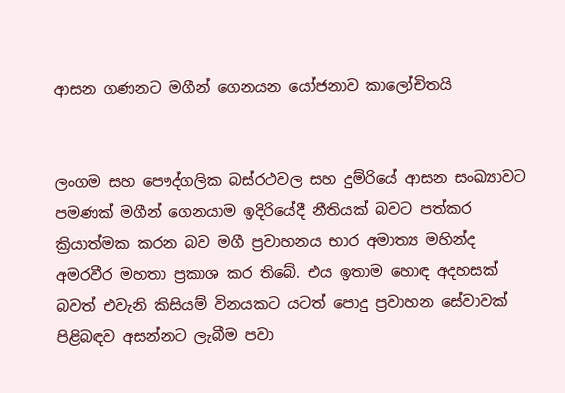ආසන ගණනට මගීන් ගෙනයන යෝජනාව කාලෝචිතයි


ලංගම සහ පෞද්ගලික බස්රථවල සහ දුම්රියේ ආසන සංඛ්‍යාවට පමණක් මගීන් ගෙනයාම ඉදිරියේදී නීතියක් බවට පත්කර ක්‍රියාත්මක කරන බව මගී ප්‍රවාහනය භාර අමාත්‍ය මහින්ද අමරවීර මහතා ප්‍රකාශ කර තිබේ. එය ඉතාම හොඳ අදහසක් බවත් එවැනි කිසියම් විනයකට යටත් පොදු ප්‍රවාහන සේවාවක් පිළිබඳව අසන්නට ලැබීම පවා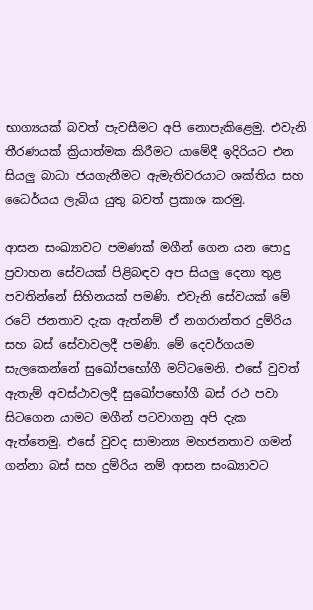භාග්‍යයක් බවත් පැවසීමට අපි නොපැකිළෙමු. එවැනි තීරණයක් ක්‍රියාත්මක කිරීමට යාමේදී ඉදිරියට එන සියලු‍ බාධා ජයගැනීමට ඇමැතිවරයාට ශක්තිය සහ ධෛර්යය ලැබිය යුතු බවත් ප්‍රකාශ කරමු.

ආසන සංඛ්‍යාවට පමණක් මගීන් ගෙන යන පොදු ප්‍රවාහන සේවයක් පිළිබඳව අප සියලු‍ දෙනා තුළ පවතින්නේ සිහිනයක් පමණි. එවැනි සේවයක් මේ රටේ ජනතාව දැක ඇත්නම් ඒ නගරාන්තර දුම්රිය සහ බස් සේවාවලදී පමණි. මේ දෙවර්ගයම සැලකෙන්නේ සුඛෝපභෝගී මට්ටමෙනි. එසේ වුවත් ඇතැම් අවස්ථාවලදී සුඛෝපභෝගී බස් රථ පවා සිටගෙන යාමට මගීන් පටවාගනු අපි දැක ඇත්තෙමු. එසේ වුවද සාමාන්‍ය මහජනතාව ගමන් ගන්නා බස් සහ දුම්රිය නම් ආසන සංඛ්‍යාවට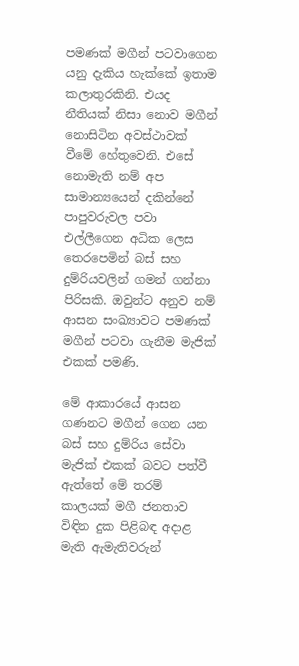පමණක් මගීන් පටවාගෙන යනු දැකිය හැක්කේ ඉතාම කලාතුරකිනි. එයද නීතියක් නිසා නොව මගීන් නොසිටින අවස්ථාවක් වීමේ හේතුවෙනි. එසේ නොමැති නම් අප සාමාන්‍යයෙන් දකින්නේ පාපුවරුවල පවා එල්ලීගෙන අධික ලෙස තෙරපෙමින් බස් සහ දුම්රියවලින් ගමන් ගන්නා පිරිසකි. ඔවුන්ට අනුව නම් ආසන සංඛ්‍යාවට පමණක් මගීන් පටවා ගැනීම මැජික් එකක් පමණි.

මේ ආකාරයේ ආසන ගණනට මගීන් ගෙන යන බස් සහ දුම්රිය සේවා මැජික් එකක් බවට පත්වී ඇත්තේ මේ තරම් කාලයක් මගී ජනතාව විඳින දුක පිළිබඳ අදාළ මැති ඇමැතිවරුන්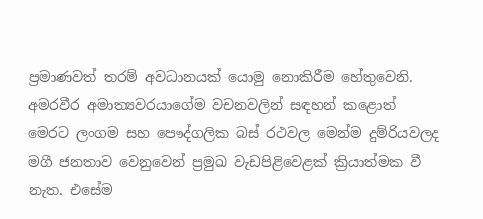ප්‍රමාණවත් තරම් අවධානයක් යොමු නොකිරීම හේතුවෙනි. අමරවීර අමාත්‍යවරයාගේම වචනවලින් සඳහන් කළොත් මෙරට ලංගම සහ පෞද්ගලික බස් රථවල මෙන්ම දුම්රියවලද මගී ජනතාව වෙනුවෙන් ප්‍රමුඛ වැඩපිළිවෙළක් ක්‍රියාත්මක වී නැත. එසේම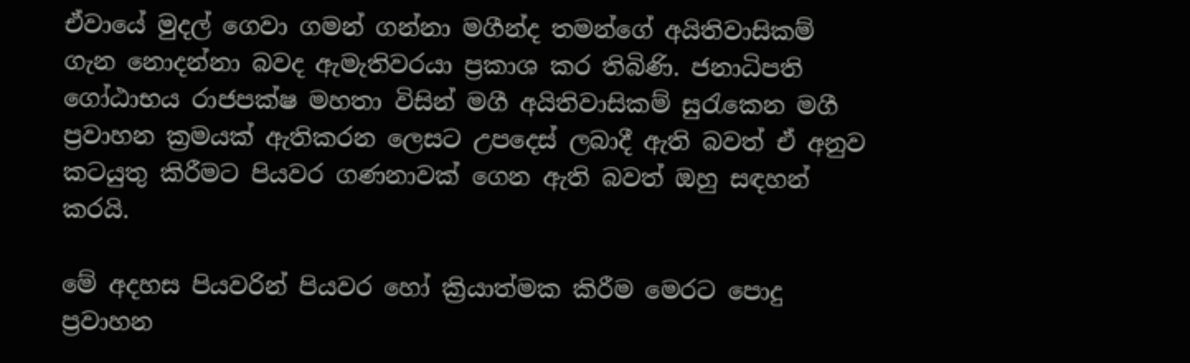ඒවායේ මුදල් ගෙවා ගමන් ගන්නා මගීන්ද තමන්ගේ අයිතිවාසිකම් ගැන නොදන්නා බවද ඇමැතිවරයා ප්‍රකාශ කර තිබිණි. ජනාධිපති ගෝඨාභය රාජපක්ෂ මහතා විසින් මගී අයිතිවාසිකම් සුරැකෙන මගී ප්‍රවාහන ක්‍රමයක් ඇතිකරන ලෙසට උපදෙස් ලබාදී ඇති බවත් ඒ අනුව කටයුතු කිරීමට පියවර ගණනාවක් ගෙන ඇති බවත් ඔහු සඳහන් කරයි.

මේ අදහස පියවරින් පියවර හෝ ක්‍රියාත්මක කිරීම මෙරට පොදු ප්‍රවාහන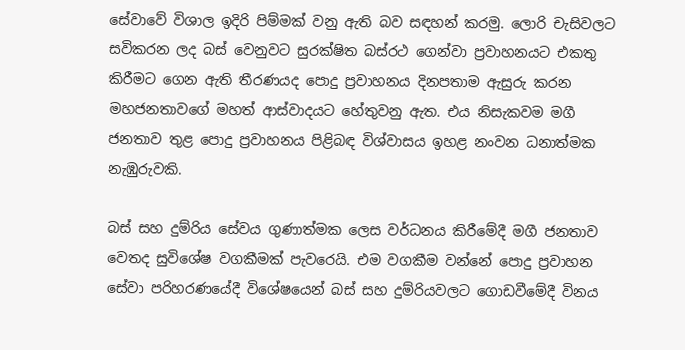සේවාවේ විශාල ඉදිරි පිම්මක් වනු ඇති බව සඳහන් කරමු. ලොරි චැසිවලට සවිකරන ලද බස් වෙනුවට සුරක්ෂිත බස්රථ ගෙන්වා ප්‍රවාහනයට එකතු කිරීමට ගෙන ඇති තීරණයද පොදු ප්‍රවාහනය දිනපතාම ඇසුරු කරන මහජනතාවගේ මහත් ආස්වාදයට හේතුවනු ඇත. එය නිසැකවම මගී ජනතාව තුළ පොදු ප්‍රවාහනය පිළිබඳ විශ්වාසය ඉහළ නංවන ධනාත්මක නැඹුරුවකි.

බස් සහ දුම්රිය සේවය ගුණාත්මක ලෙස වර්ධනය කිරීමේදී මගී ජනතාව වෙතද සුවිශේෂ වගකීමක් පැවරෙයි. එම වගකීම වන්නේ පොදු ප්‍රවාහන සේවා පරිහරණයේදී විශේෂයෙන් බස් සහ දුම්රියවලට ගොඩවීමේදී විනය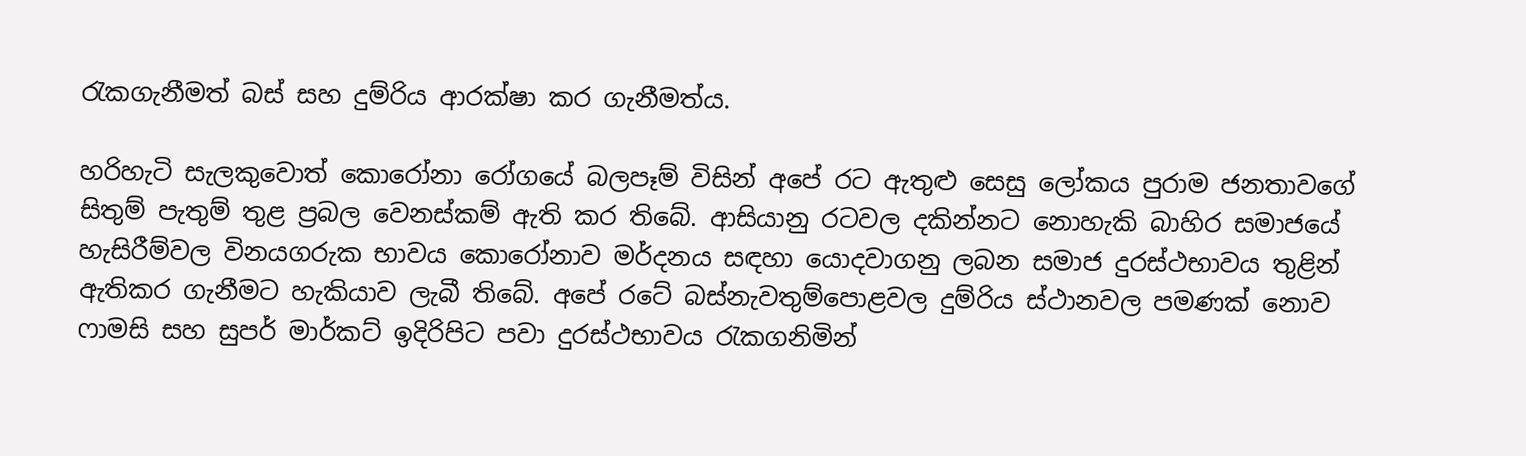රැකගැනීමත් බස් සහ දුම්රිය ආරක්ෂා කර ගැනීමත්ය.

හරිහැටි සැලකුවොත් කොරෝනා රෝගයේ බලපෑම් විසින් අපේ රට ඇතුළු සෙසු ලෝකය පුරාම ජනතාවගේ සිතුම් පැතුම් තුළ ප්‍රබල වෙනස්කම් ඇති කර තිබේ. ආසියානු රටවල දකින්නට නොහැකි බාහිර සමාජයේ හැසිරීම්වල විනයගරුක භාවය කොරෝනාව මර්දනය සඳහා යොදවාගනු ලබන සමාජ දුරස්ථභාවය තුළින් ඇතිකර ගැනීමට හැකියාව ලැබී තිබේ. අපේ රටේ බස්නැවතුම්පොළවල දුම්රිය ස්ථානවල පමණක් නොව ෆාමසි සහ සුපර් මාර්කට් ඉදිරිපිට පවා දුරස්ථභාවය රැකගනිමින්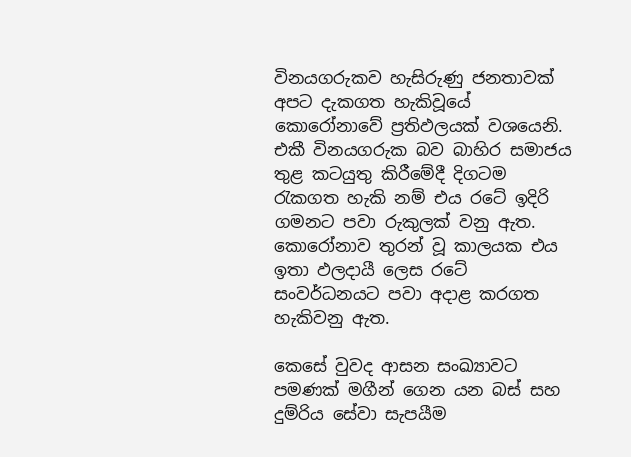විනයගරුකව හැසිරුණු ජනතාවක් අපට දැකගත හැකිවූයේ කොරෝනාවේ ප්‍රතිඵලයක් වශයෙනි. එකී විනයගරුක බව බාහිර සමාජය තුළ කටයුතු කිරීමේදී දිගටම රැකගත හැකි නම් එය රටේ ඉදිරි ගමනට පවා රුකුලක් වනු ඇත. කොරෝනාව තුරන් වූ කාලයක එය ඉතා ඵලදායී ලෙස රටේ සංවර්ධනයට පවා අදාළ කරගත හැකිවනු ඇත.

කෙසේ වුවද ආසන සංඛ්‍යාවට පමණක් මගීන් ගෙන යන බස් සහ දුම්රිය සේවා සැපයීම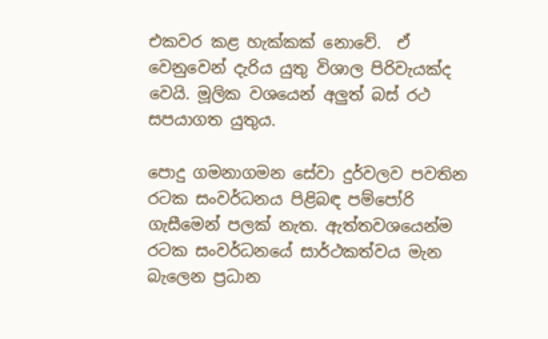එකවර කළ හැක්කක් නොවේ.  ඒ වෙනුවෙන් දැරිය යුතු විශාල පිරිවැයක්ද වෙයි. මූලික වශයෙන් අලු‍ත් බස් රථ සපයාගත යුතුය.

පොදු ගමනාගමන සේවා දුර්වලව පවතින රටක සංවර්ධනය පිළිබඳ පම්පෝරි ගැසීමෙන් පලක් නැත. ඇත්තවශයෙන්ම රටක සංවර්ධනයේ සාර්ථකත්වය මැන බැලෙන ප්‍රධාන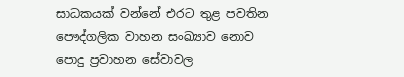සාධකයක් වන්නේ එරට තුළ පවතින පෞද්ගලික වාහන සංඛ්‍යාව නොව පොදු ප්‍රවාහන සේවාවල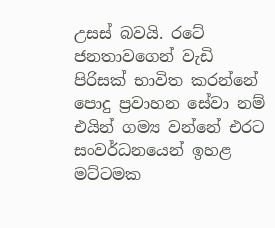උසස් බවයි. රටේ ජනතාවගෙන් වැඩි පිරිසක් භාවිත කරන්නේ පොදු ප්‍රවාහන සේවා නම් එයින් ගම්‍ය වන්නේ එරට සංවර්ධනයෙන් ඉහළ මට්ටමක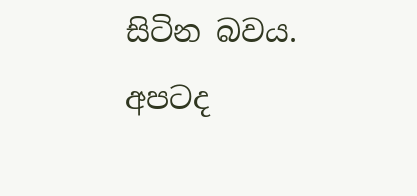සිටින බවය. අපටද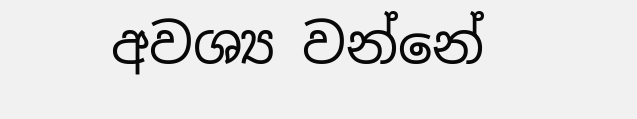අවශ්‍ය වන්නේ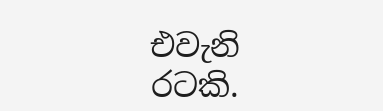එවැනි රටකි.